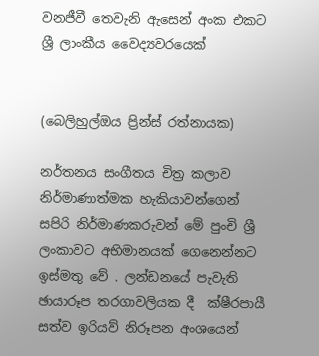වනජීවී තෙවැනි ඇසෙන් අංක එකට ශ්‍රී ලාංකීය වෛද්‍යවරයෙක්


(බෙලිහුල්ඔය ප්‍රින්ස් රත්නායක)

නර්තනය සංගීතය චිත්‍ර කලාව නිර්මාණාත්මක හැකියාවන්ගෙන් සපිරි නිර්මාණකරුවන් මේ පුංචි ශ්‍රී ලංකාවට අභිමානයක් ගෙනෙන්නට  ඉස්මතු වේ . ලන්ඩනයේ පැවැති ඡායාරූප තරගාවලියක දී  ක්ෂීරපායී   සත්ව ඉරියව් නිරූපන අංශයෙන්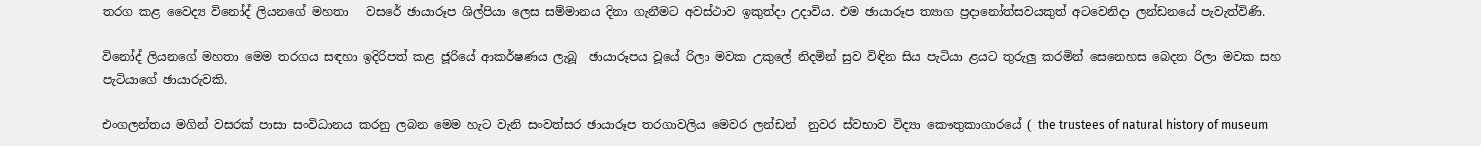තරග කළ වෛද්‍ය විනෝද් ලියනගේ මහතා   වසරේ ඡායාරූප ශිල්පියා ලෙස සම්මානය දිනා ගැනීමට අවස්ථාව ඉකුත්දා උදාවිය. එම ඡායාරූප ත්‍යාග ප්‍රදානෝත්සවයකුත් අටවෙනිදා ලන්ඩනයේ පැවැත්විණි.

විනෝද් ලියනගේ මහතා මෙම තරගය සඳහා ඉදිරිපත් කළ ජූරියේ ආකර්ෂණය ලැබූ  ඡායාරූපය වූයේ රිලා මවක උකුලේ නිදමින් සුව විඳින සිය පැටියා ළයට තුරුලු කරමින් සෙනෙහස බෙදන රිලා මවක සහ පැටියාගේ ඡායාරුවකි.

එංගලන්තය මගින් වසරක් පාසා සංවිධානය කරනු ලබන මෙම හැට වැනි සංවත්සර ඡායාරූප තරගාවලිය මෙවර ලන්ඩන්  නුවර ස්වභාව විද්‍යා කෞතුකාගාරයේ ( the trustees of natural history of museum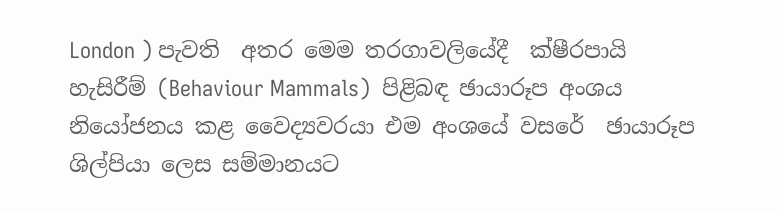London ) පැවති  අතර මෙම තරගාවලියේදී  ක්ෂීරපායි හැසිරීම් (Behaviour Mammals)  පිළිබඳ ඡායාරූප අංශය නියෝජනය කළ වෛද්‍යවරයා එම අංශයේ වසරේ  ඡායාරූප ශිල්පියා ලෙස සම්මානයට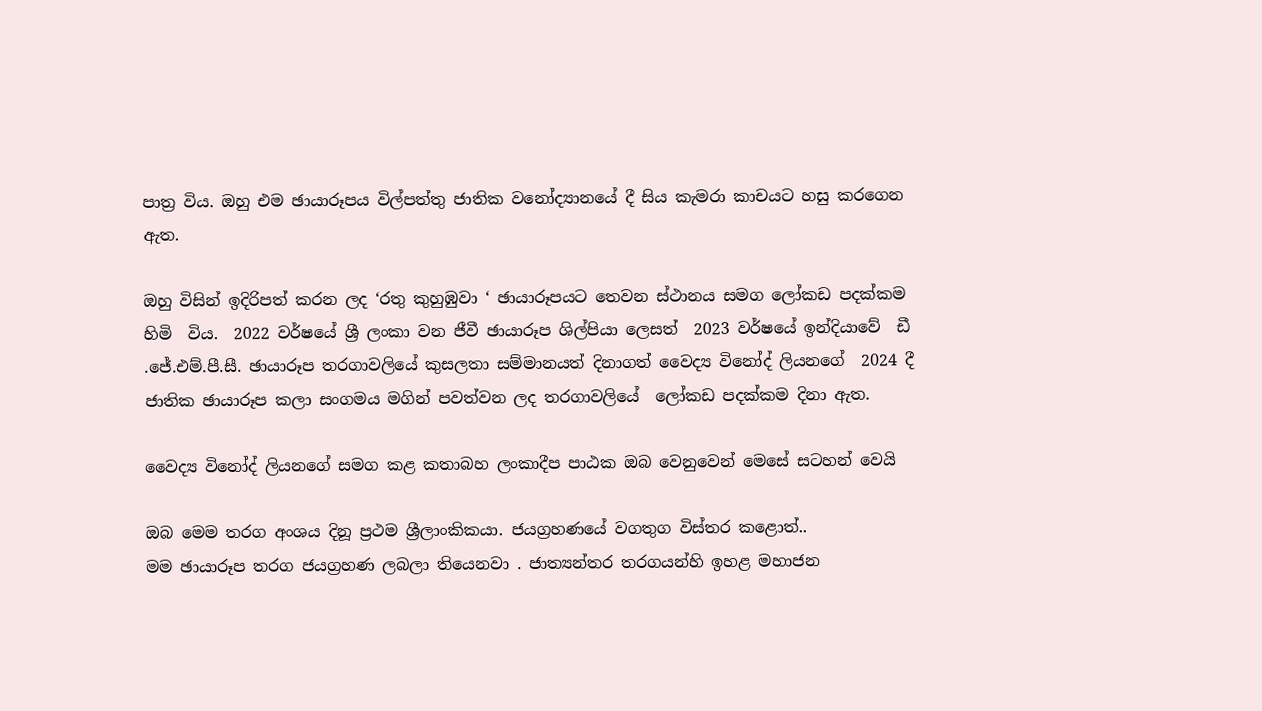පාත්‍ර විය. ඔහු එම ඡායාරූපය විල්පත්තු ජාතික වනෝද්‍යානයේ දී සිය කැමරා කාචයට හසු කරගෙන ඇත.

ඔහු විසින් ඉදිරිපත් කරන ලද ‘රතු කුහුඹුවා ‘ ඡායාරූපයට තෙවන ස්ථානය සමග ලෝකඩ පදක්කම හිමි  විය.  2022 වර්ෂයේ ශ්‍රී ලංකා වන ජීවී ඡායාරූප ශිල්පියා ලෙසත්  2023 වර්ෂයේ ඉන්දියාවේ  ඩී .ජේ.එම්.පී.සී. ඡායාරූප තරගාවලියේ කුසලතා සම්මානයත් දිනාගත් වෛද්‍ය විනෝද් ලියනගේ  2024 දී  ජාතික ඡායාරූප කලා සංගමය මගින් පවත්වන ලද තරගාවලියේ  ලෝකඩ පදක්කම දිනා ඇත.

වෛද්‍ය විනෝද් ලියනගේ සමග කළ කතාබහ ලංකාදීප පාඨක ඔබ වෙනුවෙන් මෙසේ සටහන් වෙයි‍

ඔබ මෙම තරග අංශය දිනූ ප්‍රථම ශ්‍රීලාංකිකයා. ජයග්‍රහණයේ වගතුග විස්තර කළොත්..
මම ඡායාරූප තරග ජයග්‍රහණ ලබලා තියෙනවා . ජාත්‍යන්තර තරගයන්හි ඉහළ මහාජන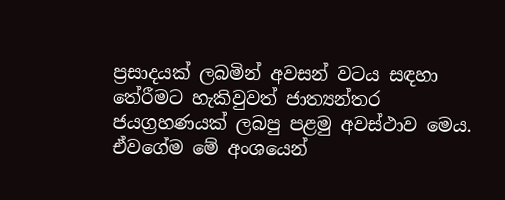ප්‍රසාදයක් ලබමින් අවසන් වටය සඳහා තේරීමට හැකිවුවත් ජාත්‍යන්තර ජයග්‍රහණයක් ලබපු පළමු අවස්ථාව මෙය.  ඒවගේම මේ අංශයෙන්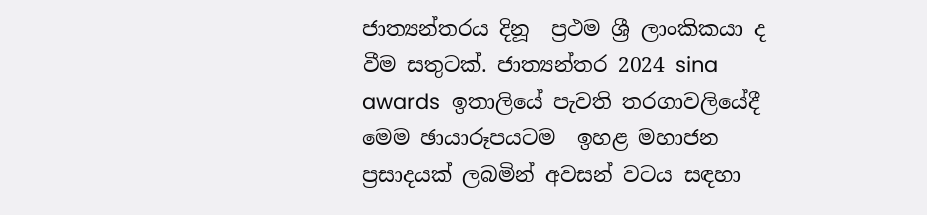ජාත්‍යන්තරය දිනූ  ප්‍රථම ශ්‍රී ලාංකිකයා ද වීම සතුටක්. ජාත්‍යන්තර 2024 sina awards  ඉතාලියේ පැවති තරගාවලියේදී මෙම ඡායාරූපයටම  ඉහළ මහාජන ප්‍රසාදයක් ලබමින් අවසන් වටය සඳහා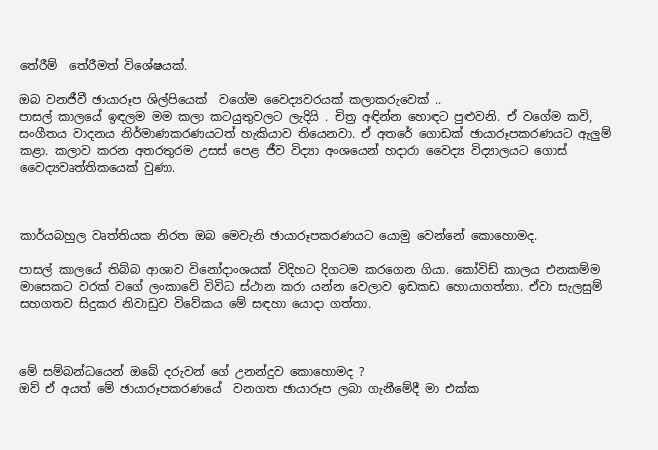තේරීම්  තේරීමත් විශේෂයක්.

ඔබ වනජීවී ඡායාරූප ශිල්පියෙක්  වගේම වෛද්‍යවරයක් කලාකරුවෙක් ..
පාසල් කාලයේ ඉඳලම මම කලා කටයුතුවලට ලැදියි . චිත්‍ර අඳින්න හොඳට පුළුවනි. ඒ වගේම කවි, සංගීතය වාදනය නිර්මාණකරණයටත් හැකියාව තියෙනවා. ඒ අතරේ ගොඩක් ඡායාරූපකරණයට ඇලුම් කළා. කලාව කරන අතරතුරම උසස් පෙළ ජීව විද්‍යා අංශයෙන් හදාරා වෛද්‍ය විද්‍යාලයට ගොස් වෛද්‍යවෘත්තිකයෙක් වුණා.



කාර්යබහුල වෘත්තියක නිරත ඔබ මෙවැනි ඡායාරූපකරණයට යොමු වෙන්නේ කොහොමද.

පාසල් කාලයේ තිබ්බ ආශාව විනෝදාංශයක් විදිහට දිගටම කරගෙන ගියා. කෝවිඩ් කාලය එනකම්ම මාසෙකට වරක් වගේ ලංකාවේ විවිධ ස්ථාන කරා යන්න වෙලාව ඉඩකඩ හොයාගත්තා. ඒවා සැලසුම් සහගතව සිදුකර නිවාඩුව විවේකය මේ සඳහා යොදා ගත්තා.



මේ සම්බන්ධයෙන් ඔබේ දරුවන් ගේ උනන්දුව කොහොමද ?
ඔව් ඒ අයත් මේ ඡායාරූපකරණයේ  වනගත ඡායාරූප ලබා ගැනීමේදී මා එක්ක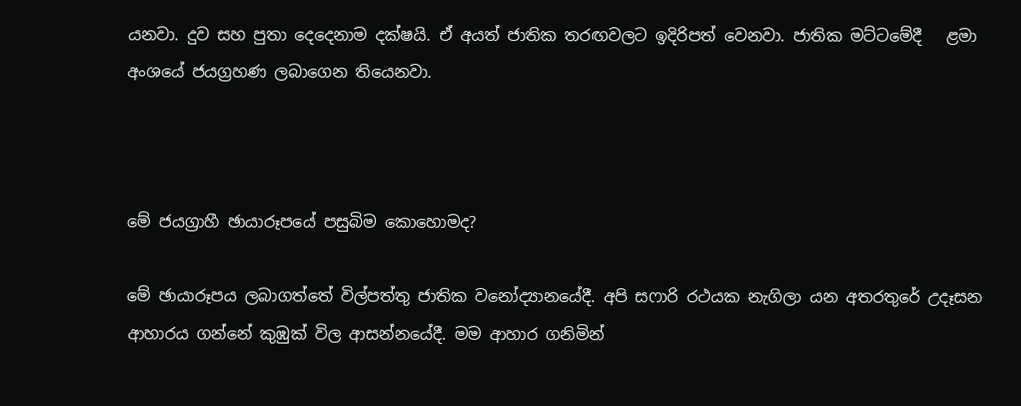යනවා. දුව සහ පුතා දෙදෙනාම දක්ෂයි. ඒ අයත් ජාතික තරඟවලට ඉදිරිපත් වෙනවා. ජාතික මට්ටමේදී   ළමා අංශයේ ජයග්‍රහණ ලබාගෙන තියෙනවා.



මේ ජයග්‍රාහී ඡායාරූපයේ පසුබිම කොහොමද?

මේ ඡායාරූපය ලබාගත්තේ විල්පත්තු ජාතික වනෝද්‍යානයේදී. අපි සෆාරි රථයක නැගිලා යන අතරතුරේ උදෑසන ආහාරය ගන්නේ කුඹුක් විල ආසන්නයේදී. මම ආහාර ගනිමින්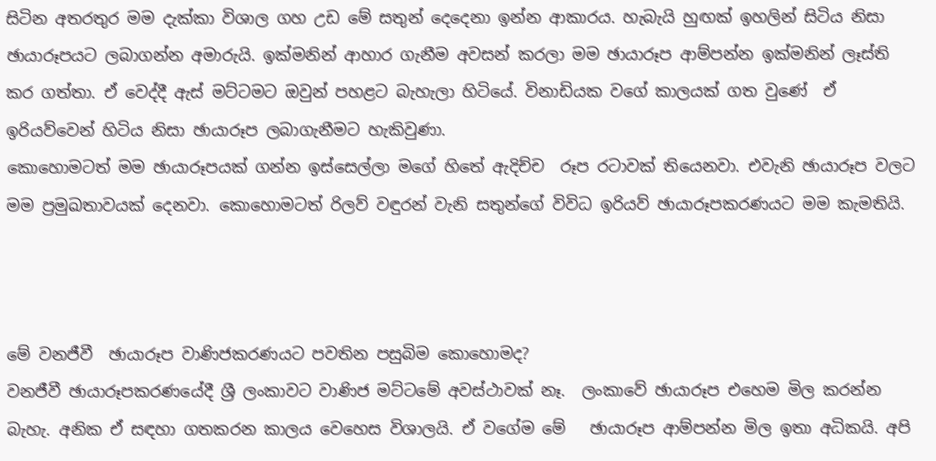සිටින අතරතුර මම දැක්කා විශාල ගහ උඩ මේ සතුන් දෙදෙනා ඉන්න ආකාරය. හැබැයි හුඟක් ඉහලින් සිටිය නිසා ඡායාරූපයට ලබාගන්න අමාරුයි. ඉක්මනින් ආහාර ගැනීම අවසන් කරලා මම ඡායාරූප ආම්පන්න ඉක්මනින් ලෑස්ති කර ගත්තා. ඒ වෙද්දී ඇස් මට්ටමට ඔවුන් පහළට බැහැලා හිටියේ. විනාඩියක වගේ කාලයක් ගත වුණේ  ඒ ඉරියව්වෙන් හිටිය නිසා ඡායාරූප ලබාගැනීමට හැකිවුණා.
කොහොමටත් මම ඡායාරූපයක් ගන්න ඉස්සෙල්ලා මගේ හිතේ ඇදිච්ච  රූප රටාවක් තියෙනවා. එවැනි ඡායාරූප වලට මම ප්‍රමුඛතාවයක් දෙනවා. කොහොමටත් රිලව් වඳුරන් වැනි සතුන්ගේ විවිධ ඉරියව් ඡායාරූපකරණයට මම කැමතියි.



මේ වනජීවී  ඡායාරූප වාණිජකරණයට පවතින පසුබිම කොහොමද?
වනජීවී ඡායාරූපකරණයේදී ශ්‍රී ලංකාවට වාණිජ මට්ටමේ අවස්ථාවක් නෑ.  ලංකාවේ ඡායාරූප එහෙම මිල කරන්න බැහැ. අනික ඒ සඳහා ගතකරන කාලය වෙහෙස විශාලයි. ඒ වගේම මේ   ඡායාරූප ආම්පන්න මිල ඉතා අධිකයි. අපි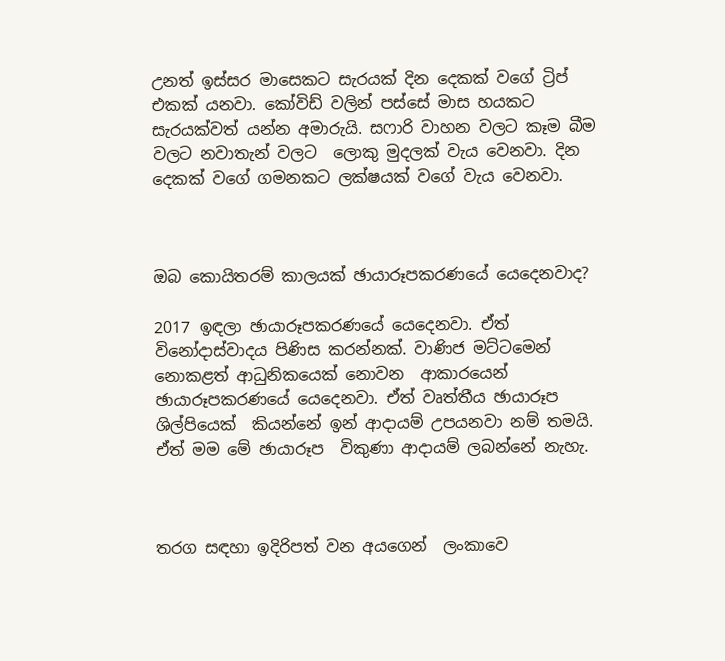උනත් ඉස්සර මාසෙකට සැරයක් දින දෙකක් වගේ ට්‍රිප් එකක් යනවා. කෝවිඩ් වලින් පස්සේ මාස හයකට සැරයක්වත් යන්න අමාරුයි. සෆාරි වාහන වලට කෑම බීම වලට නවාතැන් වලට  ලොකු මුදලක් වැය වෙනවා. දින දෙකක් වගේ ගමනකට ලක්ෂයක් වගේ වැය වෙනවා.



ඔබ කොයිතරම් කාලයක් ඡායාරූපකරණයේ යෙදෙනවාද?

2017 ඉඳලා ඡායාරූපකරණයේ යෙදෙනවා. ඒත් විනෝදාස්වාදය පිණිස කරන්නක්. වාණිජ මට්ටමෙන් නොකළත් ආධුනිකයෙක් නොවන  ආකාරයෙන් ඡායාරූපකරණයේ යෙදෙනවා. ඒත් වෘත්තීය ඡායාරූප ශිල්පියෙක්  කියන්නේ ඉන් ආදායම් උපයනවා නම් තමයි. ඒත් මම මේ ඡායාරූප  විකුණා ආදායම් ලබන්නේ නැහැ.



තරග සඳහා ඉදිරිපත් වන අයගෙන්  ලංකාවෙ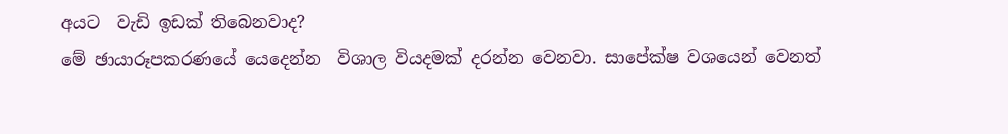අයට  වැඩි ඉඩක් තිබෙනවාද?
මේ ඡායාරූපකරණයේ යෙදෙන්න  විශාල වියදමක් දරන්න වෙනවා. සාපේක්ෂ වශයෙන් වෙනත්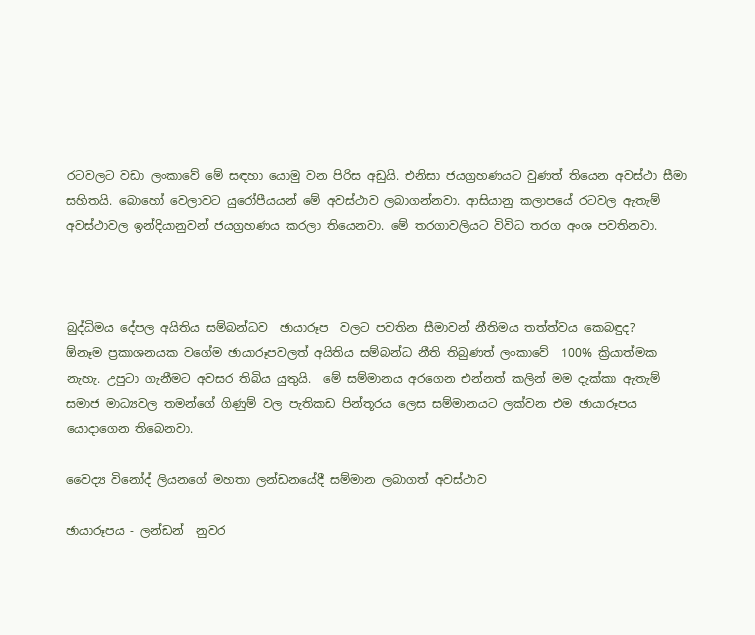රටවලට වඩා ලංකාවේ මේ සඳහා යොමු වන පිරිස අඩුයි. එනිසා ජයග්‍රහණයට වුණත් තියෙන අවස්ථා සීමා සහිතයි. බොහෝ වෙලාවට යුරෝපීයයන් මේ අවස්ථාව ලබාගන්නවා. ආසියානු කලාපයේ රටවල ඇතැම් අවස්ථාවල ඉන්දියානුවන් ජයග්‍රහණය කරලා තියෙනවා. මේ තරගාවලියට විවිධ තරග අංශ පවතිනවා.



බුද්ධිමය දේපල අයිතිය සම්බන්ධව  ඡායාරූප  වලට පවතින සීමාවන් නීතිමය තත්ත්වය කෙබඳුද?
ඕනෑම ප්‍රකාශනයක වගේම ඡායාරූපවලත් අයිතිය සම්බන්ධ නීති තිබුණත් ලංකාවේ  100% ක්‍රියාත්මක නැහැ. උපුටා ගැනීමට අවසර තිබිය යුතුයි.  මේ සම්මානය අරගෙන එන්නත් කලින් මම දැක්කා ඇතැම් සමාජ මාධ්‍යවල තමන්ගේ ගිණුම් වල පැතිකඩ පින්තූරය ලෙස සම්මානයට ලක්වන එම ඡායාරූපය යොදාගෙන තිබෙනවා.

වෛද්‍ය විනෝද් ලියනගේ මහතා ලන්ඩනයේදී සම්මාන ලබාගත් අවස්ථාව

ඡායාරූපය - ලන්ඩන්  නුවර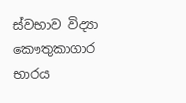ස්වභාව විද්‍යා කෞතුකාගාර භාරය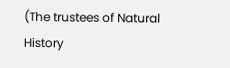(The trustees of Natural History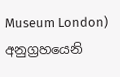Museum London) අනුග්‍රහයෙනි